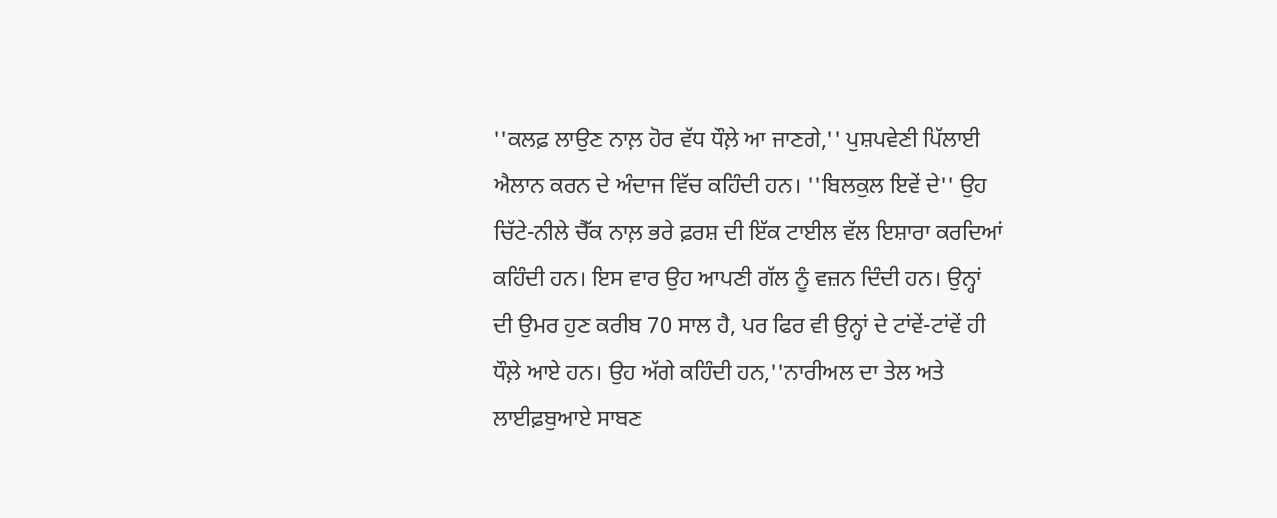''ਕਲਫ਼ ਲਾਉਣ ਨਾਲ਼ ਹੋਰ ਵੱਧ ਧੌਲ਼ੇ ਆ ਜਾਣਗੇ,'' ਪੁਸ਼ਪਵੇਣੀ ਪਿੱਲਾਈ ਐਲਾਨ ਕਰਨ ਦੇ ਅੰਦਾਜ ਵਿੱਚ ਕਹਿੰਦੀ ਹਨ। ''ਬਿਲਕੁਲ ਇਵੇਂ ਦੇ'' ਉਹ ਚਿੱਟੇ-ਨੀਲੇ ਚੈੱਕ ਨਾਲ਼ ਭਰੇ ਫ਼ਰਸ਼ ਦੀ ਇੱਕ ਟਾਈਲ ਵੱਲ ਇਸ਼ਾਰਾ ਕਰਦਿਆਂ ਕਹਿੰਦੀ ਹਨ। ਇਸ ਵਾਰ ਉਹ ਆਪਣੀ ਗੱਲ ਨੂੰ ਵਜ਼ਨ ਦਿੰਦੀ ਹਨ। ਉਨ੍ਹਾਂ ਦੀ ਉਮਰ ਹੁਣ ਕਰੀਬ 70 ਸਾਲ ਹੈ, ਪਰ ਫਿਰ ਵੀ ਉਨ੍ਹਾਂ ਦੇ ਟਾਂਵੇਂ-ਟਾਂਵੇਂ ਹੀ ਧੌਲ਼ੇ ਆਏ ਹਨ। ਉਹ ਅੱਗੇ ਕਹਿੰਦੀ ਹਨ,''ਨਾਰੀਅਲ ਦਾ ਤੇਲ ਅਤੇ ਲਾਈਫ਼ਬੁਆਏ ਸਾਬਣ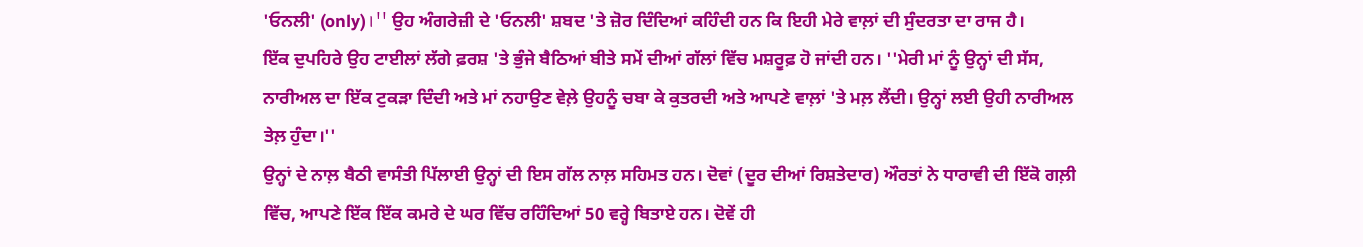'ਓਨਲੀ' (only)।'' ਉਹ ਅੰਗਰੇਜ਼ੀ ਦੇ 'ਓਨਲੀ' ਸ਼ਬਦ 'ਤੇ ਜ਼ੋਰ ਦਿੰਦਿਆਂ ਕਹਿੰਦੀ ਹਨ ਕਿ ਇਹੀ ਮੇਰੇ ਵਾਲ਼ਾਂ ਦੀ ਸੁੰਦਰਤਾ ਦਾ ਰਾਜ ਹੈ।
ਇੱਕ ਦੁਪਹਿਰੇ ਉਹ ਟਾਈਲਾਂ ਲੱਗੇ ਫ਼ਰਸ਼ 'ਤੇ ਭੁੰਜੇ ਬੈਠਿਆਂ ਬੀਤੇ ਸਮੇਂ ਦੀਆਂ ਗੱਲਾਂ ਵਿੱਚ ਮਸ਼ਰੂਫ਼ ਹੋ ਜਾਂਦੀ ਹਨ। ''ਮੇਰੀ ਮਾਂ ਨੂੰ ਉਨ੍ਹਾਂ ਦੀ ਸੱਸ, ਨਾਰੀਅਲ ਦਾ ਇੱਕ ਟੁਕੜਾ ਦਿੰਦੀ ਅਤੇ ਮਾਂ ਨਹਾਉਣ ਵੇਲ਼ੇ ਉਹਨੂੰ ਚਬਾ ਕੇ ਕੁਤਰਦੀ ਅਤੇ ਆਪਣੇ ਵਾਲ਼ਾਂ 'ਤੇ ਮਲ਼ ਲੈਂਦੀ। ਉਨ੍ਹਾਂ ਲਈ ਉਹੀ ਨਾਰੀਅਲ ਤੇਲ਼ ਹੁੰਦਾ।''
ਉਨ੍ਹਾਂ ਦੇ ਨਾਲ਼ ਬੈਠੀ ਵਾਸੰਤੀ ਪਿੱਲਾਈ ਉਨ੍ਹਾਂ ਦੀ ਇਸ ਗੱਲ ਨਾਲ਼ ਸਹਿਮਤ ਹਨ। ਦੋਵਾਂ (ਦੂਰ ਦੀਆਂ ਰਿਸ਼ਤੇਦਾਰ) ਔਰਤਾਂ ਨੇ ਧਾਰਾਵੀ ਦੀ ਇੱਕੋ ਗਲ਼ੀ ਵਿੱਚ, ਆਪਣੇ ਇੱਕ ਇੱਕ ਕਮਰੇ ਦੇ ਘਰ ਵਿੱਚ ਰਹਿੰਦਿਆਂ 50 ਵਰ੍ਹੇ ਬਿਤਾਏ ਹਨ। ਦੋਵੇਂ ਹੀ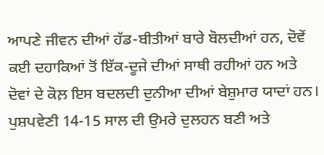ਆਪਣੇ ਜੀਵਨ ਦੀਆਂ ਹੱਡ-ਬੀਤੀਆਂ ਬਾਰੇ ਬੋਲਦੀਆਂ ਹਨ, ਦੋਵੇਂ ਕਈ ਦਹਾਕਿਆਂ ਤੋਂ ਇੱਕ-ਦੂਜੇ ਦੀਆਂ ਸਾਥੀ ਰਹੀਆਂ ਹਨ ਅਤੇ ਦੋਵਾਂ ਦੇ ਕੋਲ਼ ਇਸ ਬਦਲਦੀ ਦੁਨੀਆ ਦੀਆਂ ਬੇਸ਼ੁਮਾਰ ਯਾਦਾਂ ਹਨ।
ਪੁਸ਼ਪਵੇਣੀ 14-15 ਸਾਲ ਦੀ ਉਮਰੇ ਦੁਲਹਨ ਬਣੀ ਅਤੇ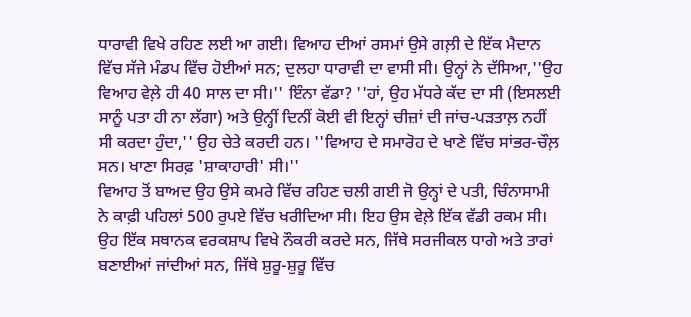ਧਾਰਾਵੀ ਵਿਖੇ ਰਹਿਣ ਲਈ ਆ ਗਈ। ਵਿਆਹ ਦੀਆਂ ਰਸਮਾਂ ਉਸੇ ਗਲ਼ੀ ਦੇ ਇੱਕ ਮੈਦਾਨ ਵਿੱਚ ਸੱਜੇ ਮੰਡਪ ਵਿੱਚ ਹੋਈਆਂ ਸਨ; ਦੁਲਹਾ ਧਾਰਾਵੀ ਦਾ ਵਾਸੀ ਸੀ। ਉਨ੍ਹਾਂ ਨੇ ਦੱਸਿਆ,''ਉਹ ਵਿਆਹ ਵੇਲ਼ੇ ਹੀ 40 ਸਾਲ ਦਾ ਸੀ।'' ਇੰਨਾ ਵੱਡਾ? ''ਹਾਂ, ਉਹ ਮੱਧਰੇ ਕੱਦ ਦਾ ਸੀ (ਇਸਲਈ ਸਾਨੂੰ ਪਤਾ ਹੀ ਨਾ ਲੱਗਾ) ਅਤੇ ਉਨ੍ਹੀਂ ਦਿਨੀਂ ਕੋਈ ਵੀ ਇਨ੍ਹਾਂ ਚੀਜ਼ਾਂ ਦੀ ਜਾਂਚ-ਪੜਤਾਲ਼ ਨਹੀਂ ਸੀ ਕਰਦਾ ਹੁੰਦਾ,'' ਉਹ ਚੇਤੇ ਕਰਦੀ ਹਨ। ''ਵਿਆਹ ਦੇ ਸਮਾਰੋਹ ਦੇ ਖਾਣੇ ਵਿੱਚ ਸਾਂਭਰ-ਚੌਲ਼ ਸਨ। ਖਾਣਾ ਸਿਰਫ਼ 'ਸ਼ਾਕਾਹਾਰੀ' ਸੀ।''
ਵਿਆਹ ਤੋਂ ਬਾਅਦ ਉਹ ਉਸੇ ਕਮਰੇ ਵਿੱਚ ਰਹਿਣ ਚਲੀ ਗਈ ਜੋ ਉਨ੍ਹਾਂ ਦੇ ਪਤੀ, ਚਿੰਨਾਸਾਮੀ ਨੇ ਕਾਫ਼ੀ ਪਹਿਲਾਂ 500 ਰੁਪਏ ਵਿੱਚ ਖਰੀਦਿਆ ਸੀ। ਇਹ ਉਸ ਵੇਲ਼ੇ ਇੱਕ ਵੱਡੀ ਰਕਮ ਸੀ। ਉਹ ਇੱਕ ਸਥਾਨਕ ਵਰਕਸ਼ਾਪ ਵਿਖੇ ਨੌਕਰੀ ਕਰਦੇ ਸਨ, ਜਿੱਥੇ ਸਰਜੀਕਲ ਧਾਗੇ ਅਤੇ ਤਾਰਾਂ ਬਣਾਈਆਂ ਜਾਂਦੀਆਂ ਸਨ, ਜਿੱਥੇ ਸ਼ੁਰੂ-ਸ਼ੁਰੂ ਵਿੱਚ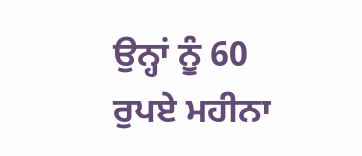ਉਨ੍ਹਾਂ ਨੂੰ 60 ਰੁਪਏ ਮਹੀਨਾ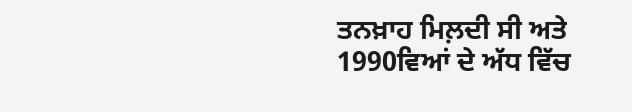ਤਨਖ਼ਾਹ ਮਿਲ਼ਦੀ ਸੀ ਅਤੇ 1990ਵਿਆਂ ਦੇ ਅੱਧ ਵਿੱਚ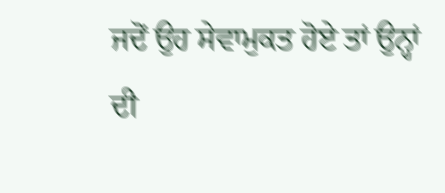ਜਦੋਂ ਉਹ ਸੇਵਾਮੁਕਤ ਹੋਏ ਤਾਂ ਉਨ੍ਹਾਂ ਦੀ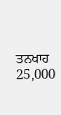ਤਨਖਾਹ 25,000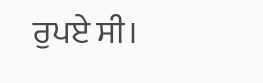ਰੁਪਏ ਸੀ।